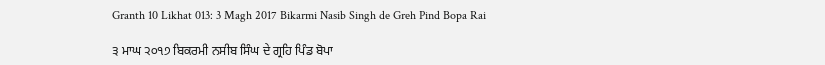Granth 10 Likhat 013: 3 Magh 2017 Bikarmi Nasib Singh de Greh Pind Bopa Rai

੩ ਮਾਘ ੨੦੧੭ ਬਿਕਰਮੀ ਨਸੀਬ ਸਿੰਘ ਦੇ ਗ੍ਰਹਿ ਪਿੰਡ ਬੋਪਾ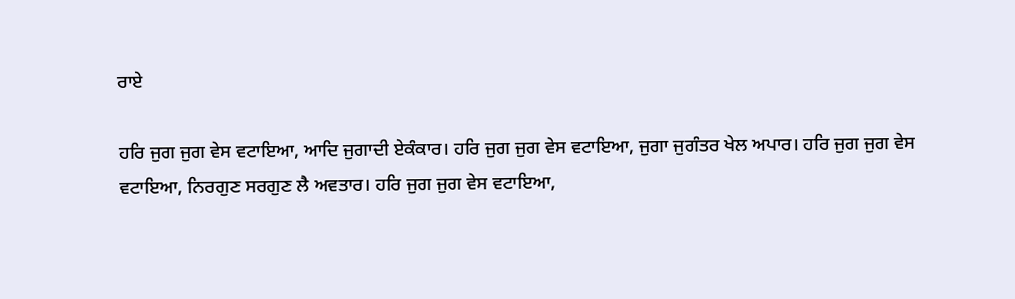ਰਾਏ

ਹਰਿ ਜੁਗ ਜੁਗ ਵੇਸ ਵਟਾਇਆ, ਆਦਿ ਜੁਗਾਦੀ ਏਕੰਕਾਰ। ਹਰਿ ਜੁਗ ਜੁਗ ਵੇਸ ਵਟਾਇਆ, ਜੁਗਾ ਜੁਗੰਤਰ ਖੇਲ ਅਪਾਰ। ਹਰਿ ਜੁਗ ਜੁਗ ਵੇਸ ਵਟਾਇਆ, ਨਿਰਗੁਣ ਸਰਗੁਣ ਲੈ ਅਵਤਾਰ। ਹਰਿ ਜੁਗ ਜੁਗ ਵੇਸ ਵਟਾਇਆ,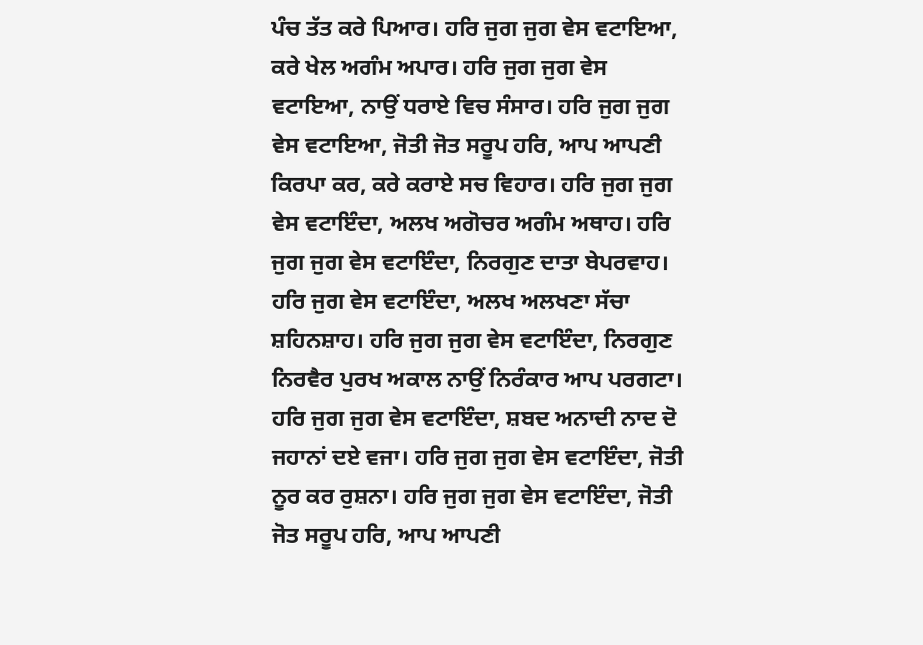ਪੰਚ ਤੱਤ ਕਰੇ ਪਿਆਰ। ਹਰਿ ਜੁਗ ਜੁਗ ਵੇਸ ਵਟਾਇਆ, ਕਰੇ ਖੇਲ ਅਗੰਮ ਅਪਾਰ। ਹਰਿ ਜੁਗ ਜੁਗ ਵੇਸ ਵਟਾਇਆ, ਨਾਉਂ ਧਰਾਏ ਵਿਚ ਸੰਸਾਰ। ਹਰਿ ਜੁਗ ਜੁਗ ਵੇਸ ਵਟਾਇਆ, ਜੋਤੀ ਜੋਤ ਸਰੂਪ ਹਰਿ, ਆਪ ਆਪਣੀ ਕਿਰਪਾ ਕਰ, ਕਰੇ ਕਰਾਏ ਸਚ ਵਿਹਾਰ। ਹਰਿ ਜੁਗ ਜੁਗ ਵੇਸ ਵਟਾਇੰਦਾ, ਅਲਖ ਅਗੋਚਰ ਅਗੰਮ ਅਥਾਹ। ਹਰਿ ਜੁਗ ਜੁਗ ਵੇਸ ਵਟਾਇੰਦਾ, ਨਿਰਗੁਣ ਦਾਤਾ ਬੇਪਰਵਾਹ। ਹਰਿ ਜੁਗ ਵੇਸ ਵਟਾਇੰਦਾ, ਅਲਖ ਅਲਖਣਾ ਸੱਚਾ ਸ਼ਹਿਨਸ਼ਾਹ। ਹਰਿ ਜੁਗ ਜੁਗ ਵੇਸ ਵਟਾਇੰਦਾ, ਨਿਰਗੁਣ ਨਿਰਵੈਰ ਪੁਰਖ ਅਕਾਲ ਨਾਉਂ ਨਿਰੰਕਾਰ ਆਪ ਪਰਗਟਾ। ਹਰਿ ਜੁਗ ਜੁਗ ਵੇਸ ਵਟਾਇੰਦਾ, ਸ਼ਬਦ ਅਨਾਦੀ ਨਾਦ ਦੋ ਜਹਾਨਾਂ ਦਏ ਵਜਾ। ਹਰਿ ਜੁਗ ਜੁਗ ਵੇਸ ਵਟਾਇੰਦਾ, ਜੋਤੀ ਨੂਰ ਕਰ ਰੁਸ਼ਨਾ। ਹਰਿ ਜੁਗ ਜੁਗ ਵੇਸ ਵਟਾਇੰਦਾ, ਜੋਤੀ ਜੋਤ ਸਰੂਪ ਹਰਿ, ਆਪ ਆਪਣੀ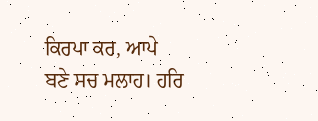ਕਿਰਪਾ ਕਰ, ਆਪੇ ਬਣੇ ਸਚ ਮਲਾਹ। ਹਰਿ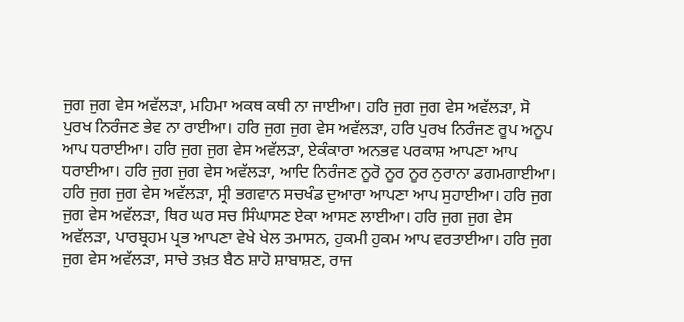ਜੁਗ ਜੁਗ ਵੇਸ ਅਵੱਲੜਾ, ਮਹਿਮਾ ਅਕਥ ਕਥੀ ਨਾ ਜਾਈਆ। ਹਰਿ ਜੁਗ ਜੁਗ ਵੇਸ ਅਵੱਲੜਾ, ਸੋ ਪੁਰਖ ਨਿਰੰਜਣ ਭੇਵ ਨਾ ਰਾਈਆ। ਹਰਿ ਜੁਗ ਜੁਗ ਵੇਸ ਅਵੱਲੜਾ, ਹਰਿ ਪੁਰਖ ਨਿਰੰਜਣ ਰੂਪ ਅਨੂਪ ਆਪ ਧਰਾਈਆ। ਹਰਿ ਜੁਗ ਜੁਗ ਵੇਸ ਅਵੱਲੜਾ, ਏਕੰਕਾਰਾ ਅਨਭਵ ਪਰਕਾਸ਼ ਆਪਣਾ ਆਪ ਧਰਾਈਆ। ਹਰਿ ਜੁਗ ਜੁਗ ਵੇਸ ਅਵੱਲੜਾ, ਆਦਿ ਨਿਰੰਜਣ ਨੂਰੋ ਨੂਰ ਨੂਰ ਨੁਰਾਨਾ ਡਗਮਗਾਈਆ। ਹਰਿ ਜੁਗ ਜੁਗ ਵੇਸ ਅਵੱਲੜਾ, ਸ੍ਰੀ ਭਗਵਾਨ ਸਚਖੰਡ ਦੁਆਰਾ ਆਪਣਾ ਆਪ ਸੁਹਾਈਆ। ਹਰਿ ਜੁਗ ਜੁਗ ਵੇਸ ਅਵੱਲੜਾ, ਥਿਰ ਘਰ ਸਚ ਸਿੰਘਾਸਣ ਏਕਾ ਆਸਣ ਲਾਈਆ। ਹਰਿ ਜੁਗ ਜੁਗ ਵੇਸ ਅਵੱਲੜਾ, ਪਾਰਬ੍ਰਹਮ ਪ੍ਰਭ ਆਪਣਾ ਵੇਖੇ ਖੇਲ ਤਮਾਸਨ, ਹੁਕਮੀ ਹੁਕਮ ਆਪ ਵਰਤਾਈਆ। ਹਰਿ ਜੁਗ ਜੁਗ ਵੇਸ ਅਵੱਲੜਾ, ਸਾਚੇ ਤਖ਼ਤ ਬੈਠ ਸ਼ਾਹੋ ਸ਼ਾਬਾਸ਼ਣ, ਰਾਜ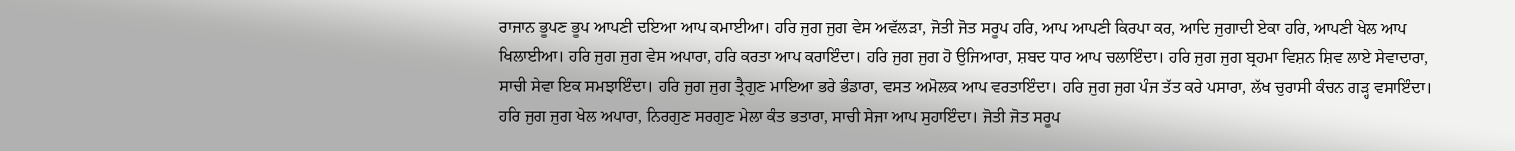ਰਾਜਾਨ ਭੂਪਣ ਭੂਪ ਆਪਣੀ ਦਇਆ ਆਪ ਕਮਾਈਆ। ਹਰਿ ਜੁਗ ਜੁਗ ਵੇਸ ਅਵੱਲੜਾ, ਜੋਤੀ ਜੋਤ ਸਰੂਪ ਹਰਿ, ਆਪ ਆਪਣੀ ਕਿਰਪਾ ਕਰ, ਆਦਿ ਜੁਗਾਦੀ ਏਕਾ ਹਰਿ, ਆਪਣੀ ਖੇਲ ਆਪ ਖਿਲਾਈਆ। ਹਰਿ ਜੁਗ ਜੁਗ ਵੇਸ ਅਪਾਰਾ, ਹਰਿ ਕਰਤਾ ਆਪ ਕਰਾਇੰਦਾ। ਹਰਿ ਜੁਗ ਜੁਗ ਹੋ ਉਜਿਆਰਾ, ਸ਼ਬਦ ਧਾਰ ਆਪ ਚਲਾਇੰਦਾ। ਹਰਿ ਜੁਗ ਜੁਗ ਬ੍ਰਹਮਾ ਵਿਸ਼ਨ ਸ਼ਿਵ ਲਾਏ ਸੇਵਾਦਾਰਾ, ਸਾਚੀ ਸੇਵਾ ਇਕ ਸਮਝਾਇੰਦਾ। ਹਰਿ ਜੁਗ ਜੁਗ ਤ੍ਰੈਗੁਣ ਮਾਇਆ ਭਰੇ ਭੰਡਾਰਾ, ਵਸਤ ਅਮੋਲਕ ਆਪ ਵਰਤਾਇੰਦਾ। ਹਰਿ ਜੁਗ ਜੁਗ ਪੰਜ ਤੱਤ ਕਰੇ ਪਸਾਰਾ, ਲੱਖ ਚੁਰਾਸੀ ਕੰਚਨ ਗੜ੍ਹ ਵਸਾਇੰਦਾ। ਹਰਿ ਜੁਗ ਜੁਗ ਖੇਲ ਅਪਾਰਾ, ਨਿਰਗੁਣ ਸਰਗੁਣ ਮੇਲਾ ਕੰਤ ਭਤਾਰਾ, ਸਾਚੀ ਸੇਜਾ ਆਪ ਸੁਹਾਇੰਦਾ। ਜੋਤੀ ਜੋਤ ਸਰੂਪ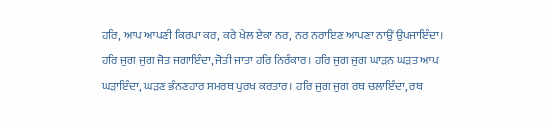ਹਰਿ, ਆਪ ਆਪਣੀ ਕਿਰਪਾ ਕਰ, ਕਰੇ ਖੇਲ ਏਕਾ ਨਰ, ਨਰ ਨਰਾਇਣ ਆਪਣਾ ਨਾਉਂ ਉਪਜਾਇੰਦਾ। ਹਰਿ ਜੁਗ ਜੁਗ ਜੋਤ ਜਗਾਇੰਦਾ, ਜੋਤੀ ਜਾਤਾ ਹਰਿ ਨਿਰੰਕਾਰ। ਹਰਿ ਜੁਗ ਜੁਗ ਘਾੜਨ ਘੜਤ ਆਪ ਘੜਾਇੰਦਾ, ਘੜਣ ਭੰਨਣਹਾਰ ਸਮਰਥ ਪੁਰਖ ਕਰਤਾਰ। ਹਰਿ ਜੁਗ ਜੁਗ ਰਥ ਚਲਾਇੰਦਾ, ਰਥ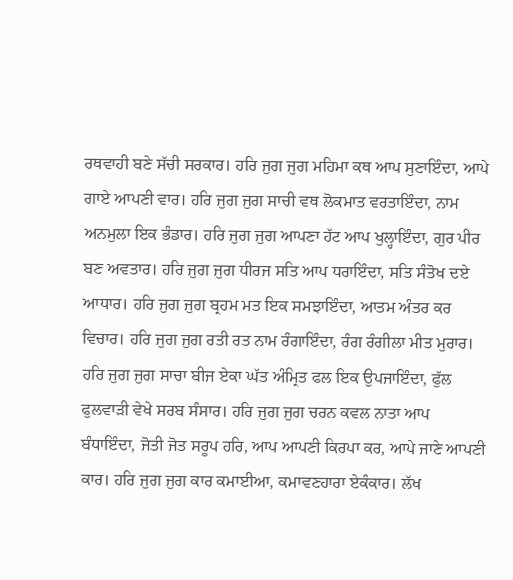ਰਥਵਾਹੀ ਬਣੇ ਸੱਚੀ ਸਰਕਾਰ। ਹਰਿ ਜੁਗ ਜੁਗ ਮਹਿਮਾ ਕਥ ਆਪ ਸੁਣਾਇੰਦਾ, ਆਪੇ ਗਾਏ ਆਪਣੀ ਵਾਰ। ਹਰਿ ਜੁਗ ਜੁਗ ਸਾਚੀ ਵਥ ਲੋਕਮਾਤ ਵਰਤਾਇੰਦਾ, ਨਾਮ ਅਨਮੁਲਾ ਇਕ ਭੰਡਾਰ। ਹਰਿ ਜੁਗ ਜੁਗ ਆਪਣਾ ਹੱਟ ਆਪ ਖੁਲ੍ਹਾਇੰਦਾ, ਗੁਰ ਪੀਰ ਬਣ ਅਵਤਾਰ। ਹਰਿ ਜੁਗ ਜੁਗ ਧੀਰਜ ਸਤਿ ਆਪ ਧਰਾਇੰਦਾ, ਸਤਿ ਸੰਤੋਖ ਦਏ ਆਧਾਰ। ਹਰਿ ਜੁਗ ਜੁਗ ਬ੍ਰਹਮ ਮਤ ਇਕ ਸਮਝਾਇੰਦਾ, ਆਤਮ ਅੰਤਰ ਕਰ ਵਿਚਾਰ। ਹਰਿ ਜੁਗ ਜੁਗ ਰਤੀ ਰਤ ਨਾਮ ਰੰਗਾਇੰਦਾ, ਰੰਗ ਰੰਗੀਲਾ ਮੀਤ ਮੁਰਾਰ। ਹਰਿ ਜੁਗ ਜੁਗ ਸਾਚਾ ਬੀਜ ਏਕਾ ਘੱਤ ਅੰਮ੍ਰਿਤ ਫਲ ਇਕ ਉਪਜਾਇੰਦਾ, ਫੁੱਲ ਫੁਲਵਾੜੀ ਵੇਖੇ ਸਰਬ ਸੰਸਾਰ। ਹਰਿ ਜੁਗ ਜੁਗ ਚਰਨ ਕਵਲ ਨਾਤਾ ਆਪ ਬੰਧਾਇੰਦਾ, ਜੋਤੀ ਜੋਤ ਸਰੂਪ ਹਰਿ, ਆਪ ਆਪਣੀ ਕਿਰਪਾ ਕਰ, ਆਪੇ ਜਾਣੇ ਆਪਣੀ ਕਾਰ। ਹਰਿ ਜੁਗ ਜੁਗ ਕਾਰ ਕਮਾਈਆ, ਕਮਾਵਣਹਾਰਾ ਏਕੰਕਾਰ। ਲੱਖ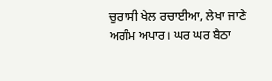ਚੁਰਾਸੀ ਖੇਲ ਰਚਾਈਆ, ਲੇਖਾ ਜਾਣੇ ਅਗੰਮ ਅਪਾਰ। ਘਰ ਘਰ ਬੈਠਾ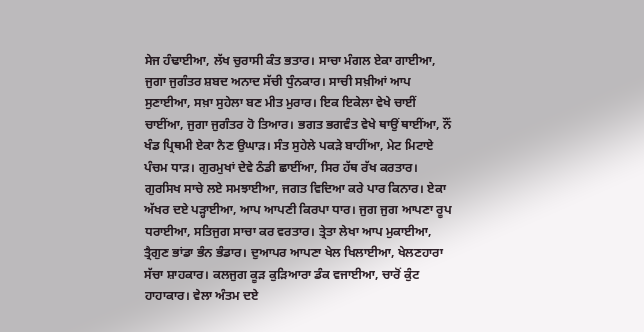ਸੇਜ ਹੰਢਾਈਆ, ਲੱਖ ਚੁਰਾਸੀ ਕੰਤ ਭਤਾਰ। ਸਾਚਾ ਮੰਗਲ ਏਕਾ ਗਾਈਆ, ਜੁਗਾ ਜੁਗੰਤਰ ਸ਼ਬਦ ਅਨਾਦ ਸੱਚੀ ਧੁੰਨਕਾਰ। ਸਾਚੀ ਸਖ਼ੀਆਂ ਆਪ ਸੁਣਾਈਆ, ਸਖ਼ਾ ਸੁਹੇਲਾ ਬਣ ਮੀਤ ਮੁਰਾਰ। ਇਕ ਇਕੇਲਾ ਵੇਖੇ ਚਾਈਂ ਚਾਈਂਆ, ਜੁਗਾ ਜੁਗੰਤਰ ਹੋ ਤਿਆਰ। ਭਗਤ ਭਗਵੰਤ ਵੇਖੇ ਥਾਉਂ ਥਾਈਂਆ, ਨੌਂ ਖੰਡ ਪ੍ਰਿਥਮੀ ਏਕਾ ਨੈਣ ਉਘਾੜ। ਸੰਤ ਸੁਹੇਲੇ ਪਕੜੇ ਬਾਹੀਂਆ, ਮੇਟ ਮਿਟਾਏ ਪੰਚਮ ਧਾੜ। ਗੁਰਮੁਖਾਂ ਦੇਵੇ ਠੰਡੀ ਛਾਈਂਆ, ਸਿਰ ਹੱਥ ਰੱਖ ਕਰਤਾਰ। ਗੁਰਸਿਖ ਸਾਚੇ ਲਏ ਸਮਝਾਈਆ, ਜਗਤ ਵਿਦਿਆ ਕਰੇ ਪਾਰ ਕਿਨਾਰ। ਏਕਾ ਅੱਖਰ ਦਏ ਪੜ੍ਹਾਈਆ, ਆਪ ਆਪਣੀ ਕਿਰਪਾ ਧਾਰ। ਜੁਗ ਜੁਗ ਆਪਣਾ ਰੂਪ ਧਰਾਈਆ, ਸਤਿਜੁਗ ਸਾਚਾ ਕਰ ਵਰਤਾਰ। ਤ੍ਰੇਤਾ ਲੇਖਾ ਆਪ ਮੁਕਾਈਆ, ਤ੍ਰੈਗੁਣ ਭਾਂਡਾ ਭੰਨ ਭੰਡਾਰ। ਦੁਆਪਰ ਆਪਣਾ ਖੇਲ ਖਿਲਾਈਆ, ਖੇਲਣਹਾਰਾ ਸੱਚਾ ਸ਼ਾਹਕਾਰ। ਕਲਜੁਗ ਕੂੜ ਕੁੜਿਆਰਾ ਡੰਕ ਵਜਾਈਆ, ਚਾਰੋਂ ਕੁੰਟ ਹਾਹਾਕਾਰ। ਵੇਲਾ ਅੰਤਮ ਦਏ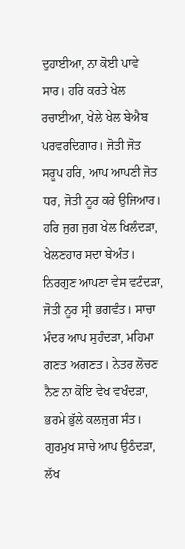ਦੁਹਾਈਆ, ਨਾ ਕੋਈ ਪਾਵੇ ਸਾਰ। ਹਰਿ ਕਰਤੇ ਖੇਲ ਰਚਾਈਆ, ਖੇਲੇ ਖੇਲ ਬੇਐਬ ਪਰਵਰਦਿਗਾਰ। ਜੋਤੀ ਜੋਤ ਸਰੂਪ ਹਰਿ, ਆਪ ਆਪਣੀ ਜੋਤ ਧਰ, ਜੋਤੀ ਨੂਰ ਕਰੇ ਉਜਿਆਰ। ਹਰਿ ਜੁਗ ਜੁਗ ਖੇਲ ਖਿਲੰਦੜਾ, ਖੇਲਣਹਾਰ ਸਦਾ ਬੇਅੰਤ। ਨਿਰਗੁਣ ਆਪਣਾ ਵੇਸ ਵਟੰਦੜਾ, ਜੋਤੀ ਨੂਰ ਸ੍ਰੀ ਭਗਵੰਤ। ਸਾਚਾ ਮੰਦਰ ਆਪ ਸੁਹੰਦੜਾ, ਮਹਿਮਾ ਗਣਤ ਅਗਣਤ। ਨੇਤਰ ਲੋਚਣ ਨੈਣ ਨਾ ਕੋਇ ਵੇਖ ਵਖੰਦੜਾ, ਭਰਮੇ ਭੁੱਲੇ ਕਲਜੁਗ ਸੰਤ। ਗੁਰਮੁਖ ਸਾਚੇ ਆਪ ਉਠੰਦੜਾ, ਲੱਖ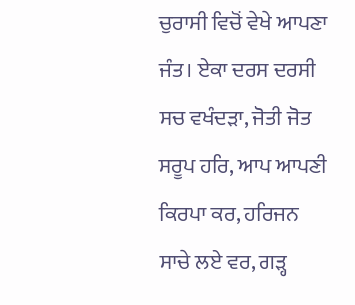ਚੁਰਾਸੀ ਵਿਚੋਂ ਵੇਖੇ ਆਪਣਾ ਜੰਤ। ਏਕਾ ਦਰਸ ਦਰਸੀ ਸਚ ਵਖੰਦੜਾ, ਜੋਤੀ ਜੋਤ ਸਰੂਪ ਹਰਿ, ਆਪ ਆਪਣੀ ਕਿਰਪਾ ਕਰ, ਹਰਿਜਨ ਸਾਚੇ ਲਏ ਵਰ, ਗੜ੍ਹ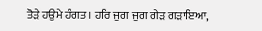ਤੋੜੇ ਹਉਮੇ ਹੰਗਤ। ਹਰਿ ਜੁਗ ਜੁਗ ਗੇੜ ਗੜਾਇਆ,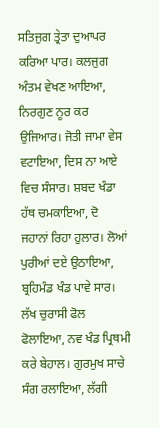ਸਤਿਜੁਗ ਤ੍ਰੇਤਾ ਦੁਆਪਰ ਕਰਿਆ ਪਾਰ। ਕਲਜੁਗ ਅੰਤਮ ਵੇਖਣ ਆਇਆ, ਨਿਰਗੁਣ ਨੂਰ ਕਰ ਉਜਿਆਰ। ਜੋਤੀ ਜਾਮਾ ਵੇਸ ਵਟਾਇਆ, ਦਿਸ ਨਾ ਆਏ ਵਿਚ ਸੰਸਾਰ। ਸ਼ਬਦ ਖੰਡਾ ਹੱਥ ਚਮਕਾਇਆ, ਦੋ ਜਹਾਨਾਂ ਰਿਹਾ ਹੁਲਾਰ। ਲੋਆਂ ਪੁਰੀਆਂ ਦਏ ਉਠਾਇਆ, ਬ੍ਰਹਿਮੰਡ ਖੰਡ ਪਾਵੇ ਸਾਰ। ਲੱਖ ਚੁਰਾਸੀ ਫੋਲ ਫੋਲਾਇਆ, ਨਵ ਖੰਡ ਪ੍ਰਿਥਮੀ ਕਰੇ ਬੇਹਾਲ। ਗੁਰਮੁਖ ਸਾਚੇ ਸੰਗ ਰਲਾਇਆ, ਲੱਗੀ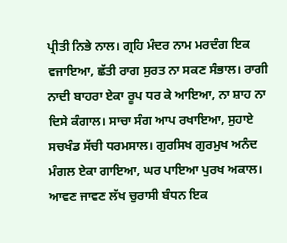ਪ੍ਰੀਤੀ ਨਿਭੇ ਨਾਲ। ਗ੍ਰਹਿ ਮੰਦਰ ਨਾਮ ਮਰਦੰਗ ਇਕ ਵਜਾਇਆ, ਛੱਤੀ ਰਾਗ ਸੁਰਤ ਨਾ ਸਕਣ ਸੰਭਾਲ। ਰਾਗੀ ਨਾਦੀ ਬਾਹਰਾ ਏਕਾ ਰੂਪ ਧਰ ਕੇ ਆਇਆ, ਨਾ ਸ਼ਾਹ ਨਾ ਦਿਸੇ ਕੰਗਾਲ। ਸਾਚਾ ਸੰਗ ਆਪ ਰਖਾਇਆ, ਸੁਹਾਏ ਸਚਖੰਡ ਸੱਚੀ ਧਰਮਸਾਲ। ਗੁਰਸਿਖ ਗੁਰਮੁਖ ਅਨੰਦ ਮੰਗਲ ਏਕਾ ਗਾਇਆ, ਘਰ ਪਾਇਆ ਪੁਰਖ ਅਕਾਲ। ਆਵਣ ਜਾਵਣ ਲੱਖ ਚੁਰਾਸੀ ਬੰਧਨ ਇਕ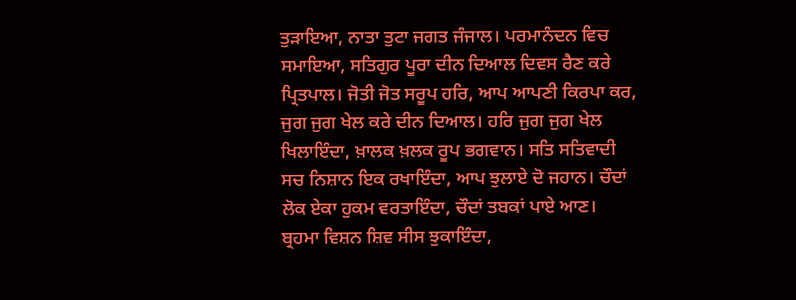ਤੁੜਾਇਆ, ਨਾਤਾ ਤੁਟਾ ਜਗਤ ਜੰਜਾਲ। ਪਰਮਾਨੰਦਨ ਵਿਚ ਸਮਾਇਆ, ਸਤਿਗੁਰ ਪੂਰਾ ਦੀਨ ਦਿਆਲ ਦਿਵਸ ਰੈਣ ਕਰੇ ਪ੍ਰਿਤਪਾਲ। ਜੋਤੀ ਜੋਤ ਸਰੂਪ ਹਰਿ, ਆਪ ਆਪਣੀ ਕਿਰਪਾ ਕਰ, ਜੁਗ ਜੁਗ ਖੇਲ ਕਰੇ ਦੀਨ ਦਿਆਲ। ਹਰਿ ਜੁਗ ਜੁਗ ਖੇਲ ਖਿਲਾਇੰਦਾ, ਖ਼ਾਲਕ ਖ਼ਲਕ ਰੂਪ ਭਗਵਾਨ। ਸਤਿ ਸਤਿਵਾਦੀ ਸਚ ਨਿਸ਼ਾਨ ਇਕ ਰਖਾਇੰਦਾ, ਆਪ ਝੁਲਾਏ ਦੋ ਜਹਾਨ। ਚੌਦਾਂ ਲੋਕ ਏਕਾ ਹੁਕਮ ਵਰਤਾਇੰਦਾ, ਚੌਦਾਂ ਤਬਕਾਂ ਪਾਏ ਆਣ। ਬ੍ਰਹਮਾ ਵਿਸ਼ਨ ਸ਼ਿਵ ਸੀਸ ਝੁਕਾਇੰਦਾ,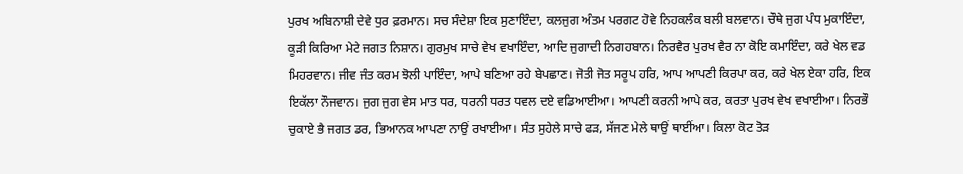ਪੁਰਖ ਅਬਿਨਾਸ਼ੀ ਦੇਵੇ ਧੁਰ ਫ਼ਰਮਾਨ। ਸਚ ਸੰਦੇਸ਼ਾ ਇਕ ਸੁਣਾਇੰਦਾ, ਕਲਜੁਗ ਅੰਤਮ ਪਰਗਟ ਹੋਵੇ ਨਿਹਕਲੰਕ ਬਲੀ ਬਲਵਾਨ। ਚੌਥੇ ਜੁਗ ਪੰਧ ਮੁਕਾਇੰਦਾ, ਕੂੜੀ ਕਿਰਿਆ ਮੇਟੇ ਜਗਤ ਨਿਸ਼ਾਨ। ਗੁਰਮੁਖ ਸਾਚੇ ਵੇਖ ਵਖਾਇੰਦਾ, ਆਦਿ ਜੁਗਾਦੀ ਨਿਗਹਬਾਨ। ਨਿਰਵੈਰ ਪੁਰਖ ਵੈਰ ਨਾ ਕੋਇ ਕਮਾਇੰਦਾ, ਕਰੇ ਖੇਲ ਵਡ ਮਿਹਰਵਾਨ। ਜੀਵ ਜੰਤ ਕਰਮ ਝੋਲੀ ਪਾਇੰਦਾ, ਆਪੇ ਬਣਿਆ ਰਹੇ ਬੇਪਛਾਣ। ਜੋਤੀ ਜੋਤ ਸਰੂਪ ਹਰਿ, ਆਪ ਆਪਣੀ ਕਿਰਪਾ ਕਰ, ਕਰੇ ਖੇਲ ਏਕਾ ਹਰਿ, ਇਕ ਇਕੱਲਾ ਨੌਜਵਾਨ। ਜੁਗ ਜੁਗ ਵੇਸ ਮਾਤ ਧਰ, ਧਰਨੀ ਧਰਤ ਧਵਲ ਦਏ ਵਡਿਆਈਆ। ਆਪਣੀ ਕਰਨੀ ਆਪੇ ਕਰ, ਕਰਤਾ ਪੁਰਖ ਵੇਖ ਵਖਾਈਆ। ਨਿਰਭੌ ਚੁਕਾਏ ਭੈ ਜਗਤ ਡਰ, ਭਿਆਨਕ ਆਪਣਾ ਨਾਉਂ ਰਖਾਈਆ। ਸੰਤ ਸੁਹੇਲੇ ਸਾਚੇ ਫੜ, ਸੱਜਣ ਮੇਲੇ ਥਾਉਂ ਥਾਈਂਆ। ਕਿਲਾ ਕੋਟ ਤੋੜ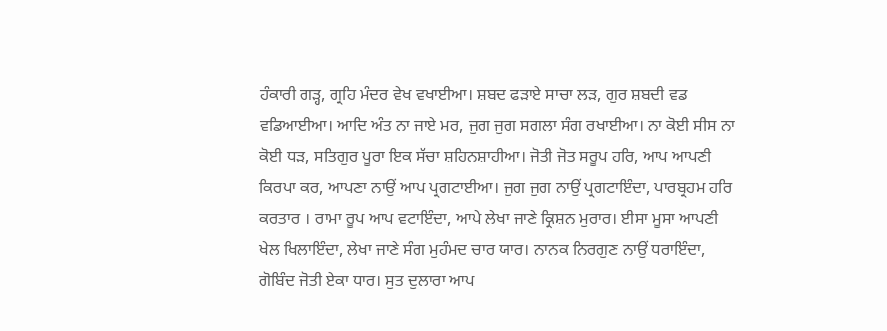ਹੰਕਾਰੀ ਗੜ੍ਹ, ਗ੍ਰਹਿ ਮੰਦਰ ਵੇਖ ਵਖਾਈਆ। ਸ਼ਬਦ ਫੜਾਏ ਸਾਚਾ ਲੜ, ਗੁਰ ਸ਼ਬਦੀ ਵਡ ਵਡਿਆਈਆ। ਆਦਿ ਅੰਤ ਨਾ ਜਾਏ ਮਰ, ਜੁਗ ਜੁਗ ਸਗਲਾ ਸੰਗ ਰਖਾਈਆ। ਨਾ ਕੋਈ ਸੀਸ ਨਾ ਕੋਈ ਧੜ, ਸਤਿਗੁਰ ਪੂਰਾ ਇਕ ਸੱਚਾ ਸ਼ਹਿਨਸ਼ਾਹੀਆ। ਜੋਤੀ ਜੋਤ ਸਰੂਪ ਹਰਿ, ਆਪ ਆਪਣੀ ਕਿਰਪਾ ਕਰ, ਆਪਣਾ ਨਾਉਂ ਆਪ ਪ੍ਰਗਟਾਈਆ। ਜੁਗ ਜੁਗ ਨਾਉਂ ਪ੍ਰਗਟਾਇੰਦਾ, ਪਾਰਬ੍ਰਹਮ ਹਰਿ ਕਰਤਾਰ । ਰਾਮਾ ਰੂਪ ਆਪ ਵਟਾਇੰਦਾ, ਆਪੇ ਲੇਖਾ ਜਾਣੇ ਕ੍ਰਿਸ਼ਨ ਮੁਰਾਰ। ਈਸਾ ਮੂਸਾ ਆਪਣੀ ਖੇਲ ਖਿਲਾਇੰਦਾ, ਲੇਖਾ ਜਾਣੇ ਸੰਗ ਮੁਹੰਮਦ ਚਾਰ ਯਾਰ। ਨਾਨਕ ਨਿਰਗੁਣ ਨਾਉਂ ਧਰਾਇੰਦਾ, ਗੋਬਿੰਦ ਜੋਤੀ ਏਕਾ ਧਾਰ। ਸੁਤ ਦੁਲਾਰਾ ਆਪ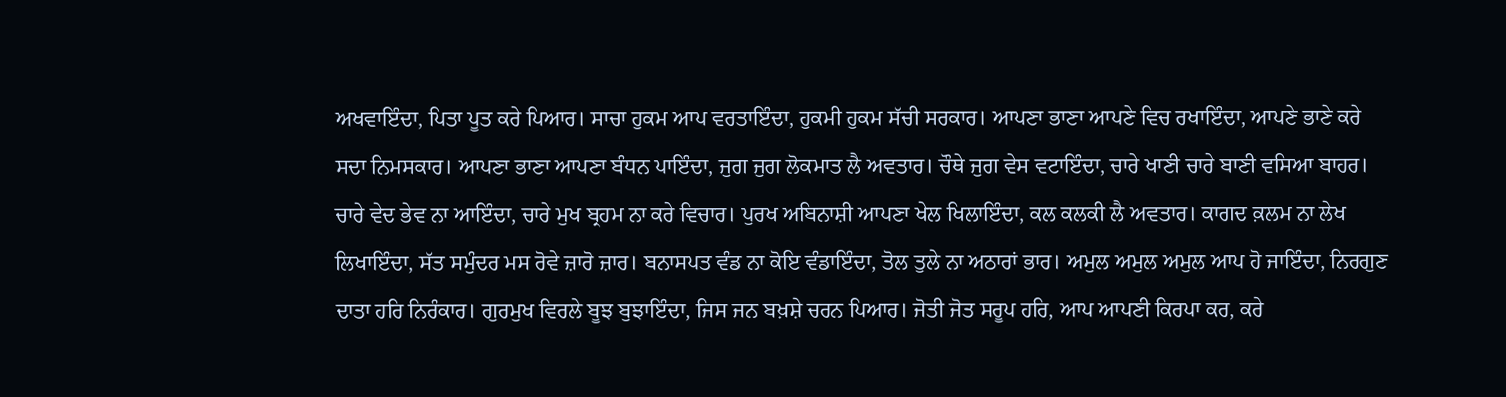ਅਖਵਾਇੰਦਾ, ਪਿਤਾ ਪੂਤ ਕਰੇ ਪਿਆਰ। ਸਾਚਾ ਹੁਕਮ ਆਪ ਵਰਤਾਇੰਦਾ, ਹੁਕਮੀ ਹੁਕਮ ਸੱਚੀ ਸਰਕਾਰ। ਆਪਣਾ ਭਾਣਾ ਆਪਣੇ ਵਿਚ ਰਖਾਇੰਦਾ, ਆਪਣੇ ਭਾਣੇ ਕਰੇ ਸਦਾ ਨਿਮਸਕਾਰ। ਆਪਣਾ ਭਾਣਾ ਆਪਣਾ ਬੰਧਨ ਪਾਇੰਦਾ, ਜੁਗ ਜੁਗ ਲੋਕਮਾਤ ਲੈ ਅਵਤਾਰ। ਚੌਥੇ ਜੁਗ ਵੇਸ ਵਟਾਇੰਦਾ, ਚਾਰੇ ਖਾਣੀ ਚਾਰੇ ਬਾਣੀ ਵਸਿਆ ਬਾਹਰ। ਚਾਰੇ ਵੇਦ ਭੇਵ ਨਾ ਆਇੰਦਾ, ਚਾਰੇ ਮੁਖ ਬ੍ਰਹਮ ਨਾ ਕਰੇ ਵਿਚਾਰ। ਪੁਰਖ ਅਬਿਨਾਸ਼ੀ ਆਪਣਾ ਖੇਲ ਖਿਲਾਇੰਦਾ, ਕਲ ਕਲਕੀ ਲੈ ਅਵਤਾਰ। ਕਾਗਦ ਕ਼ਲਮ ਨਾ ਲੇਖ ਲਿਖਾਇੰਦਾ, ਸੱਤ ਸਮੁੰਦਰ ਮਸ ਰੋਵੇ ਜ਼ਾਰੋ ਜ਼ਾਰ। ਬਨਾਸਪਤ ਵੰਡ ਨਾ ਕੋਇ ਵੰਡਾਇੰਦਾ, ਤੋਲ ਤੁਲੇ ਨਾ ਅਠਾਰਾਂ ਭਾਰ। ਅਮੁਲ ਅਮੁਲ ਅਮੁਲ ਆਪ ਹੋ ਜਾਇੰਦਾ, ਨਿਰਗੁਣ ਦਾਤਾ ਹਰਿ ਨਿਰੰਕਾਰ। ਗੁਰਮੁਖ ਵਿਰਲੇ ਬੂਝ ਬੁਝਾਇੰਦਾ, ਜਿਸ ਜਨ ਬਖ਼ਸ਼ੇ ਚਰਨ ਪਿਆਰ। ਜੋਤੀ ਜੋਤ ਸਰੂਪ ਹਰਿ, ਆਪ ਆਪਣੀ ਕਿਰਪਾ ਕਰ, ਕਰੇ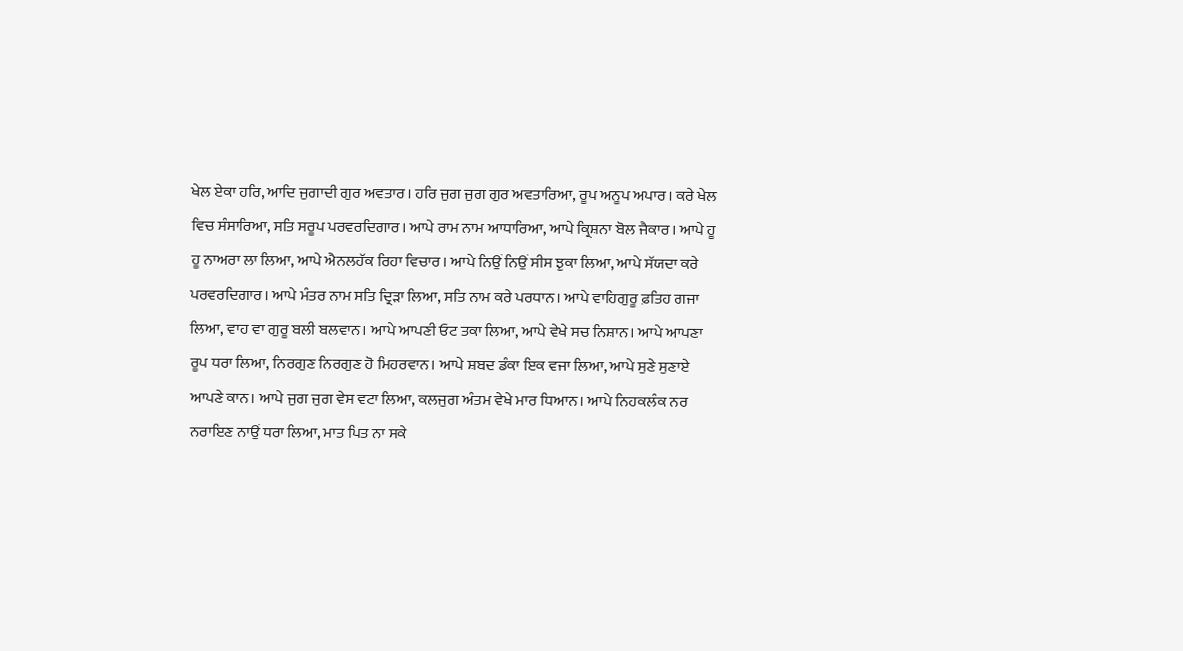ਖੇਲ ਏਕਾ ਹਰਿ, ਆਦਿ ਜੁਗਾਦੀ ਗੁਰ ਅਵਤਾਰ। ਹਰਿ ਜੁਗ ਜੁਗ ਗੁਰ ਅਵਤਾਰਿਆ, ਰੂਪ ਅਨੂਪ ਅਪਾਰ। ਕਰੇ ਖੇਲ ਵਿਚ ਸੰਸਾਰਿਆ, ਸਤਿ ਸਰੂਪ ਪਰਵਰਦਿਗਾਰ। ਆਪੇ ਰਾਮ ਨਾਮ ਆਧਾਰਿਆ, ਆਪੇ ਕ੍ਰਿਸ਼ਨਾ ਬੋਲ ਜੈਕਾਰ। ਆਪੇ ਹੂ ਹੂ ਨਾਅਰਾ ਲਾ ਲਿਆ, ਆਪੇ ਐਨਲਹੱਕ ਰਿਹਾ ਵਿਚਾਰ। ਆਪੇ ਨਿਉਂ ਨਿਉਂ ਸੀਸ ਝੁਕਾ ਲਿਆ, ਆਪੇ ਸੱਯਦਾ ਕਰੇ ਪਰਵਰਦਿਗਾਰ। ਆਪੇ ਮੰਤਰ ਨਾਮ ਸਤਿ ਦ੍ਰਿੜਾ ਲਿਆ, ਸਤਿ ਨਾਮ ਕਰੇ ਪਰਧਾਨ। ਆਪੇ ਵਾਹਿਗੁਰੂ ਫ਼ਤਿਹ ਗਜਾ ਲਿਆ, ਵਾਹ ਵਾ ਗੁਰੂ ਬਲੀ ਬਲਵਾਨ। ਆਪੇ ਆਪਣੀ ਓਟ ਤਕਾ ਲਿਆ, ਆਪੇ ਵੇਖੇ ਸਚ ਨਿਸ਼ਾਨ। ਆਪੇ ਆਪਣਾ ਰੂਪ ਧਰਾ ਲਿਆ, ਨਿਰਗੁਣ ਨਿਰਗੁਣ ਹੋ ਮਿਹਰਵਾਨ। ਆਪੇ ਸ਼ਬਦ ਡੰਕਾ ਇਕ ਵਜਾ ਲਿਆ, ਆਪੇ ਸੁਣੇ ਸੁਣਾਏ ਆਪਣੇ ਕਾਨ। ਆਪੇ ਜੁਗ ਜੁਗ ਵੇਸ ਵਟਾ ਲਿਆ, ਕਲਜੁਗ ਅੰਤਮ ਵੇਖੇ ਮਾਰ ਧਿਆਨ। ਆਪੇ ਨਿਹਕਲੰਕ ਨਰ ਨਰਾਇਣ ਨਾਉਂ ਧਰਾ ਲਿਆ, ਮਾਤ ਪਿਤ ਨਾ ਸਕੇ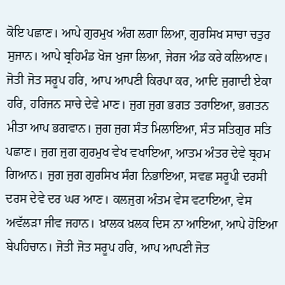ਕੋਇ ਪਛਾਣ। ਆਪੇ ਗੁਰਮੁਖ ਅੰਗ ਲਗਾ ਲਿਆ, ਗੁਰਸਿਖ ਸਾਚਾ ਚਤੁਰ ਸੁਜਾਨ। ਆਪੇ ਬ੍ਰਹਿਮੰਡ ਖੋਜ ਖੁਜਾ ਲਿਆ, ਜੇਰਜ ਅੰਡ ਕਰੇ ਕਲਿਆਣ। ਜੋਤੀ ਜੋਤ ਸਰੂਪ ਹਰਿ, ਆਪ ਆਪਣੀ ਕਿਰਪਾ ਕਰ, ਆਦਿ ਜੁਗਾਦੀ ਏਕਾ ਹਰਿ, ਹਰਿਜਨ ਸਾਚੇ ਦੇਵੇ ਮਾਣ। ਜੁਗ ਜੁਗ ਭਗਤ ਤਰਾਇਆ, ਭਗਤਨ ਮੀਤਾ ਆਪ ਭਗਵਾਨ। ਜੁਗ ਜੁਗ ਸੰਤ ਮਿਲਾਇਆ, ਸੰਤ ਸਤਿਗੁਰ ਸਤਿ ਪਛਾਣ। ਜੁਗ ਜੁਗ ਗੁਰਮੁਖ ਵੇਖ ਵਖਾਇਆ, ਆਤਮ ਅੰਤਰ ਦੇਵੇ ਬ੍ਰਹਮ ਗਿਆਨ। ਜੁਗ ਜੁਗ ਗੁਰਸਿਖ ਸੰਗ ਨਿਭਾਇਆ, ਸਵਛ ਸਰੂਪੀ ਦਰਸੀ ਦਰਸ ਦੇਵੇ ਦਰ ਘਰ ਆਣ। ਕਲਜੁਗ ਅੰਤਮ ਵੇਸ ਵਟਾਇਆ, ਵੇਸ ਅਵੱਲੜਾ ਜੀਵ ਜਹਾਨ। ਖ਼ਾਲਕ ਖ਼ਲਕ ਦਿਸ ਨਾ ਆਇਆ, ਆਪੇ ਹੋਇਆ ਬੇਪਹਿਚਾਨ। ਜੋਤੀ ਜੋਤ ਸਰੂਪ ਹਰਿ, ਆਪ ਆਪਣੀ ਜੋਤ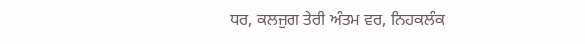ਧਰ, ਕਲਜੁਗ ਤੇਰੀ ਅੰਤਮ ਵਰ, ਨਿਹਕਲੰਕ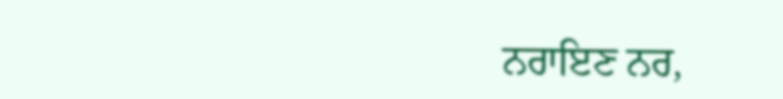ਨਰਾਇਣ ਨਰ,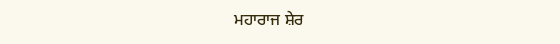ਮਹਾਰਾਜ ਸ਼ੇਰ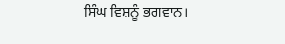ਸਿੰਘ ਵਿਸ਼ਨੂੰ ਭਗਵਾਨ।